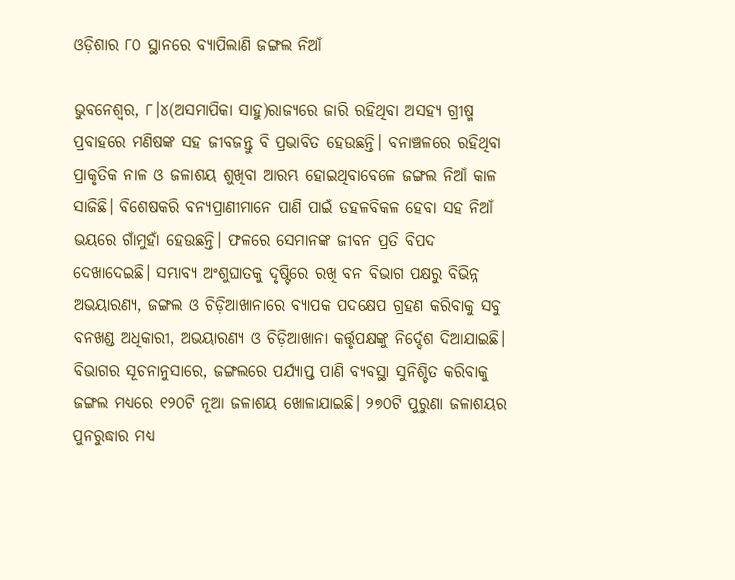ଓଡ଼ିଶାର ୮୦ ସ୍ଥାନରେ ବ୍ୟାପିଲାଣି ଜଙ୍ଗଲ ନିଆଁ

ଭୁବନେଶ୍ୱର, ୮।୪(ଅସମାପିକା ସାହୁ)ରାଜ୍ୟରେ ଜାରି ରହିଥିବା ଅସହ୍ୟ ଗ୍ରୀଷ୍ମ ପ୍ରବାହରେ ମଣିଷଙ୍କ ସହ ଜୀବଜନ୍ତୁ ବି ପ୍ରଭାବିତ ହେଉଛନ୍ତି। ବନାଞ୍ଚଳରେ ରହିଥିବା ପ୍ରାକୃତିକ ନାଳ ଓ ଜଳାଶୟ ଶୁଖିବା ଆରମ୍ଭ ହୋଇଥିବାବେଳେ ଜଙ୍ଗଲ ନିଆଁ କାଳ ସାଜିଛି। ବିଶେଷକରି ବନ୍ୟପ୍ରାଣୀମାନେ ପାଣି ପାଇଁ ଡହଳବିକଳ ହେବା ସହ ନିଆଁ ଭୟରେ ଗାଁମୁହାଁ ହେଉଛନ୍ତି। ଫଳରେ ସେମାନଙ୍କ ଜୀବନ ପ୍ରତି ବିପଦ ଦେଖାଦେଇଛି। ସମ୍ଭାବ୍ୟ ଅଂଶୁଘାତକୁ ଦୃଷ୍ଟିରେ ରଖି ବନ ବିଭାଗ ପକ୍ଷରୁ ବିଭିନ୍ନ ଅଭୟାରଣ୍ୟ, ଜଙ୍ଗଲ ଓ ଚିଡ଼ିଆଖାନାରେ ବ୍ୟାପକ ପଦକ୍ଷେପ ଗ୍ରହଣ କରିବାକୁ ସବୁ ବନଖଣ୍ଡ ଅଧିକାରୀ, ଅଭୟାରଣ୍ୟ ଓ ଚିଡ଼ିଆଖାନା କର୍ତ୍ତୃପକ୍ଷଙ୍କୁ ନିର୍ଦ୍ଦେଶ ଦିଆଯାଇଛି। ବିଭାଗର ସୂଚନାନୁସାରେ, ଜଙ୍ଗଲରେ ପର୍ଯ୍ୟାପ୍ତ ପାଣି ବ୍ୟବସ୍ଥା ସୁନିଶ୍ଚିତ କରିବାକୁ ଜଙ୍ଗଲ ମଧ୍ୟରେ ୧୨୦ଟି ନୂଆ ଜଳାଶୟ ଖୋଳାଯାଇଛି। ୨୭୦ଟି ପୁରୁଣା ଜଳାଶୟର ପୁନରୁଦ୍ଧାର ମଧ୍ୟ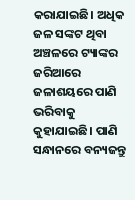କରାଯାଇଛି। ଅଧିକ ଜଳ ସଙ୍କଟ ଥିବା ଅଞ୍ଚଳରେ ଟ୍ୟାଙ୍କର ଜରିଆରେ ଜଳାଶୟରେ ପାଣି ଭରିବାକୁ କୁହାଯାଇଛି। ପାଣି ସନ୍ଧାନରେ ବନ୍ୟଜନ୍ତୁ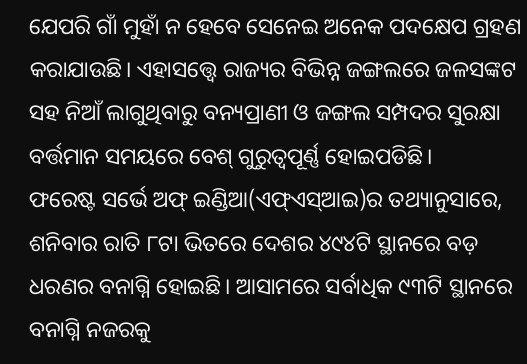ଯେପରି ଗାଁ ମୁହାଁ ନ ହେବେ ସେନେଇ ଅନେକ ପଦକ୍ଷେପ ଗ୍ରହଣ କରାଯାଉଛି। ଏହାସତ୍ତ୍ୱେ ରାଜ୍ୟର ବିଭିନ୍ନ ଜଙ୍ଗଲରେ ଜଳସଙ୍କଟ ସହ ନିଆଁ ଲାଗୁଥିବାରୁ ବନ୍ୟପ୍ରାଣୀ ଓ ଜଙ୍ଗଲ ସମ୍ପଦର ସୁରକ୍ଷା ବର୍ତ୍ତମାନ ସମୟରେ ବେଶ୍‌ ଗୁରୁତ୍ୱପୂର୍ଣ୍ଣ ହୋଇପଡିଛି।
ଫରେଷ୍ଟ ସର୍ଭେ ଅଫ୍‌ ଇଣ୍ଡିଆ(ଏଫ୍‌ଏସ୍‌ଆଇ)ର ତଥ୍ୟାନୁସାରେ, ଶନିବାର ରାତି ୮ଟା ଭିତରେ ଦେଶର ୪୯୪ଟି ସ୍ଥାନରେ ବଡ଼ ଧରଣର ବନାଗ୍ନି ହୋଇଛି। ଆସାମରେ ସର୍ବାଧିକ ୯୩ଟି ସ୍ଥାନରେ ବନାଗ୍ନି ନଜରକୁ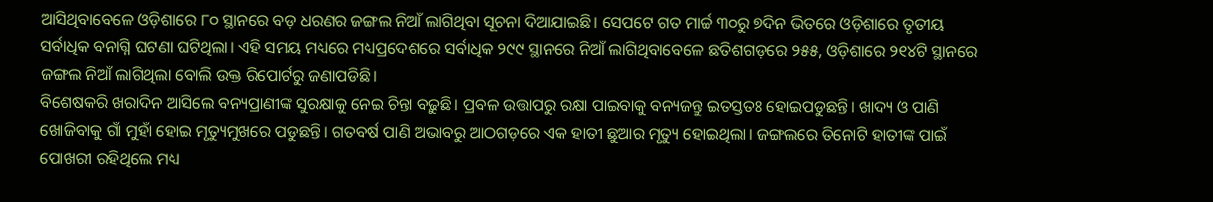ଆସିଥିବାବେଳେ ଓଡ଼ିଶାରେ ୮୦ ସ୍ଥାନରେ ବଡ଼ ଧରଣର ଜଙ୍ଗଲ ନିଆଁ ଲାଗିଥିବା ସୂଚନା ଦିଆଯାଇଛି। ସେପଟେ ଗତ ମାର୍ଚ୍ଚ ୩୦ରୁ ୭ଦିନ ଭିତରେ ଓଡ଼ିଶାରେ ତୃତୀୟ ସର୍ବାଧିକ ବନାଗ୍ନି ଘଟଣା ଘଟିଥିଲା। ଏହି ସମୟ ମଧ୍ୟରେ ମଧ୍ୟପ୍ରଦେଶରେ ସର୍ବାଧିକ ୨୯୯ ସ୍ଥାନରେ ନିଆଁ ଲାଗିଥିବାବେଳେ ଛତିଶଗଡ଼ରେ ୨୫୫, ଓଡ଼ିଶାରେ ୨୧୪ଟି ସ୍ଥାନରେ ଜଙ୍ଗଲ ନିଆଁ ଲାଗିଥିଲା ବୋଲି ଉକ୍ତ ରିପୋର୍ଟରୁ ଜଣାପଡିଛି।
ବିଶେଷକରି ଖରାଦିନ ଆସିଲେ ବନ୍ୟପ୍ରାଣୀଙ୍କ ସୁରକ୍ଷାକୁ ନେଇ ଚିନ୍ତା ବଢ଼ୁଛି। ପ୍ରବଳ ଉତ୍ତାପରୁ ରକ୍ଷା ପାଇବାକୁ ବନ୍ୟଜନ୍ତୁ ଇତସ୍ତତଃ ହୋଇପଡୁଛନ୍ତି। ଖାଦ୍ୟ ଓ ପାଣି ଖୋଜିବାକୁ ଗାଁ ମୁହାଁ ହୋଇ ମୃତ୍ୟୁମୁଖରେ ପଡୁଛନ୍ତି। ଗତବର୍ଷ ପାଣି ଅଭାବରୁ ଆଠଗଡ଼ରେ ଏକ ହାତୀ ଛୁଆର ମୃତ୍ୟୁ ହୋଇଥିଲା। ଜଙ୍ଗଲରେ ତିନୋଟି ହାତୀଙ୍କ ପାଇଁ ପୋଖରୀ ରହିଥିଲେ ମଧ୍ୟ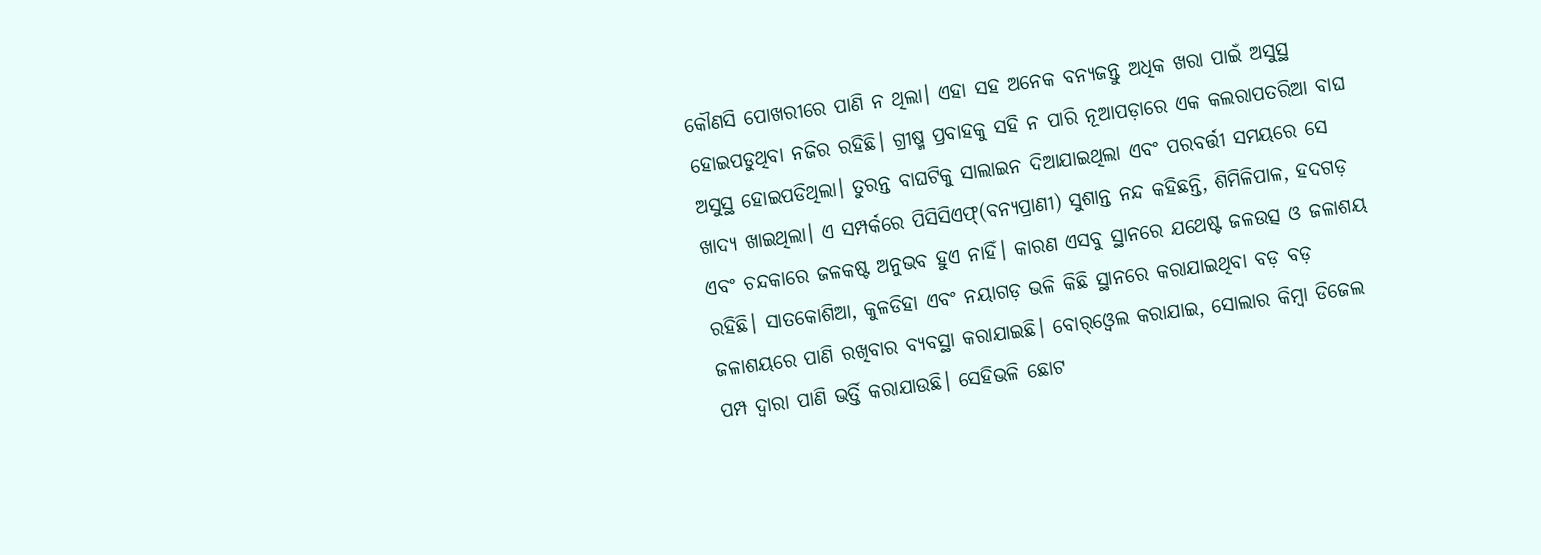କୌଣସି ପୋଖରୀରେ ପାଣି ନ ଥିଲା। ଏହା ସହ ଅନେକ ବନ୍ୟଜନ୍ତୁ ଅଧିକ ଖରା ପାଇଁ ଅସୁସ୍ଥ ହୋଇପଡୁଥିବା ନଜିର ରହିଛି। ଗ୍ରୀଷ୍ମ ପ୍ରବାହକୁ ସହି ନ ପାରି ନୂଆପଡ଼ାରେ ଏକ କଲରାପତରିଆ ବାଘ ଅସୁସ୍ଥ ହୋଇପଡିଥିଲା। ତୁରନ୍ତ ବାଘଟିକୁ ସାଲାଇନ ଦିଆଯାଇଥିଲା ଏବଂ ପରବର୍ତ୍ତୀ ସମୟରେ ସେ ଖାଦ୍ୟ ଖାଇଥିଲା। ଏ ସମ୍ପର୍କରେ ପିସିସିଏଫ୍‌(ବନ୍ୟପ୍ରାଣୀ) ସୁଶାନ୍ତ ନନ୍ଦ କହିଛନ୍ତି, ଶିମିଳିପାଳ, ହଦଗଡ଼ ଏବଂ ଚନ୍ଦକାରେ ଜଳକଷ୍ଟ ଅନୁଭବ ହୁଏ ନାହିଁ। କାରଣ ଏସବୁ ସ୍ଥାନରେ ଯଥେଷ୍ଟ ଜଳଉତ୍ସ ଓ ଜଳାଶୟ ରହିଛି। ସାତକୋଶିଆ, କୁଳଡିହା ଏବଂ ନୟାଗଡ଼ ଭଳି କିଛି ସ୍ଥାନରେ କରାଯାଇଥିବା ବଡ଼ ବଡ଼ ଜଳାଶୟରେ ପାଣି ରଖିବାର ବ୍ୟବସ୍ଥା କରାଯାଇଛି। ବୋର୍‌ଓ୍ବେଲ କରାଯାଇ, ସୋଲାର କିମ୍ବା ଡିଜେଲ ପମ୍ପ ଦ୍ୱାରା ପାଣି ଭର୍ତ୍ତି କରାଯାଉଛି। ସେହିଭଳି ଛୋଟ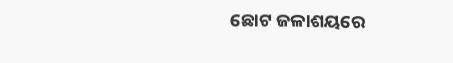ଛୋଟ ଜଳାଶୟରେ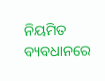ନିୟମିତ ବ୍ୟବଧାନରେ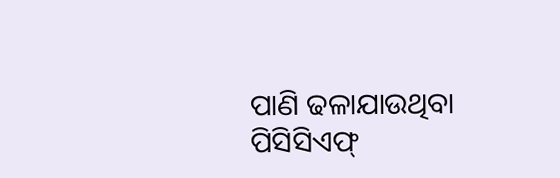ପାଣି ଢଳାଯାଉଥିବା ପିସିସିଏଫ୍‌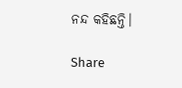ନନ୍ଦ କହିଛନ୍ତି।

Share